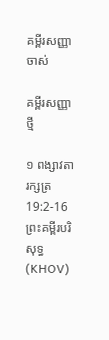គម្ពីរសញ្ញាចាស់

គម្ពីរសញ្ញាថ្មី

១ ពង្សាវតារក្សត្រ 19:2-16 ព្រះគម្ពីរបរិសុទ្ធ (KHOV)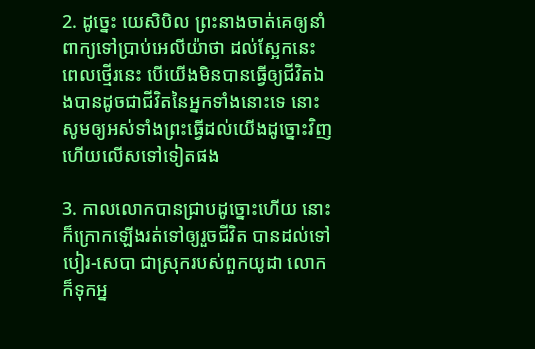2. ដូច្នេះ យេសិ‌បិល ព្រះ‌នាងចាត់គេឲ្យនាំពាក្យទៅប្រាប់អេលីយ៉ាថា ដល់ស្អែកនេះ ពេលថ្មើរនេះ បើយើងមិនបានធ្វើឲ្យជីវិតឯងបានដូចជាជីវិតនៃអ្នកទាំងនោះទេ នោះសូមឲ្យអស់ទាំងព្រះធ្វើដល់យើងដូច្នោះវិញ ហើយលើសទៅទៀតផង

3. កាលលោកបានជ្រាបដូច្នោះហើយ នោះក៏ក្រោកឡើងរត់ទៅឲ្យរួចជីវិត បានដល់ទៅបៀរ-សេបា ជាស្រុករបស់ពួកយូដា លោកក៏ទុកអ្ន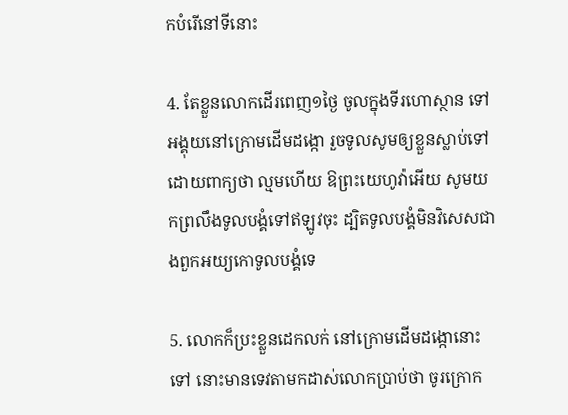កបំរើនៅទីនោះ

4. តែខ្លួនលោកដើរពេញ១ថ្ងៃ ចូលក្នុងទីរហោ‌ស្ថាន ទៅអង្គុយនៅក្រោមដើមដង្កោ រួចទូលសូមឲ្យខ្លួនស្លាប់ទៅ ដោយពាក្យថា ល្មមហើយ ឱព្រះ‌យេហូវ៉ាអើយ សូមយកព្រលឹងទូល‌បង្គំទៅឥឡូវចុះ ដ្បិតទូល‌បង្គំមិនវិសេសជាងពួកអយ្យកោទូល‌បង្គំទេ

5. លោកក៏ប្រះខ្លួនដេកលក់ នៅក្រោមដើមដង្កោនោះទៅ នោះមានទេវតាមកដាស់លោកប្រាប់ថា ចូរក្រោក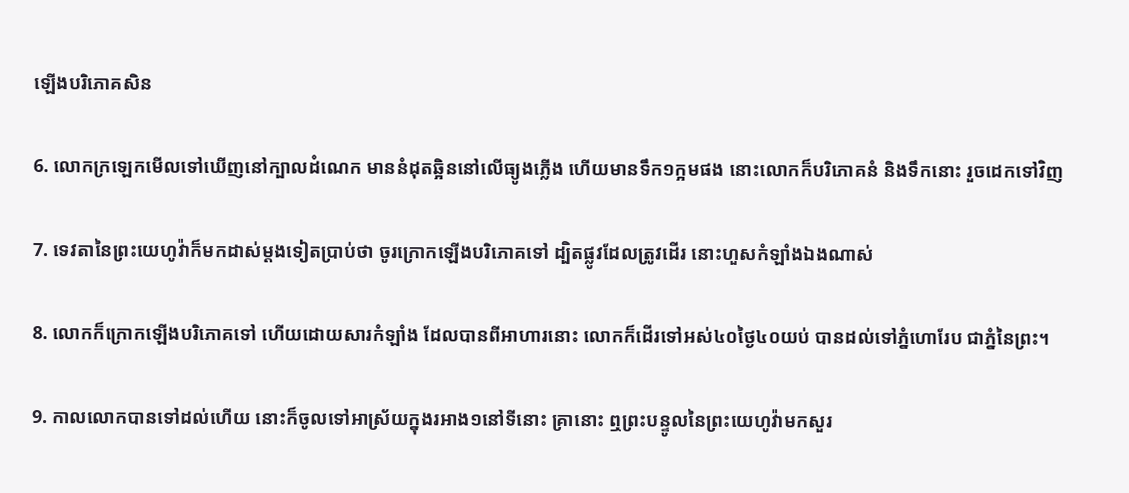ឡើងបរិភោគសិន

6. លោកក្រឡេកមើលទៅឃើញនៅក្បាលដំណេក មាននំដុតឆ្អិននៅលើធ្យូងភ្លើង ហើយមានទឹក១ក្អមផង នោះលោកក៏បរិភោគនំ និងទឹកនោះ រួចដេកទៅវិញ

7. ទេវតានៃព្រះ‌យេហូវ៉ាក៏មកដាស់ម្តងទៀតប្រាប់ថា ចូរក្រោកឡើងបរិភោគទៅ ដ្បិតផ្លូវដែលត្រូវដើរ នោះហួសកំឡាំងឯងណាស់

8. លោកក៏ក្រោកឡើងបរិភោគទៅ ហើយដោយ‌សារកំឡាំង ដែលបានពីអាហារនោះ លោកក៏ដើរទៅអស់៤០ថ្ងៃ៤០យប់ បានដល់ទៅភ្នំហោរែប ជាភ្នំនៃព្រះ។

9. កាលលោកបានទៅដល់ហើយ នោះក៏ចូលទៅអាស្រ័យក្នុងរអាង១នៅទីនោះ គ្រានោះ ឮព្រះ‌បន្ទូលនៃព្រះ‌យេហូវ៉ាមកសួរ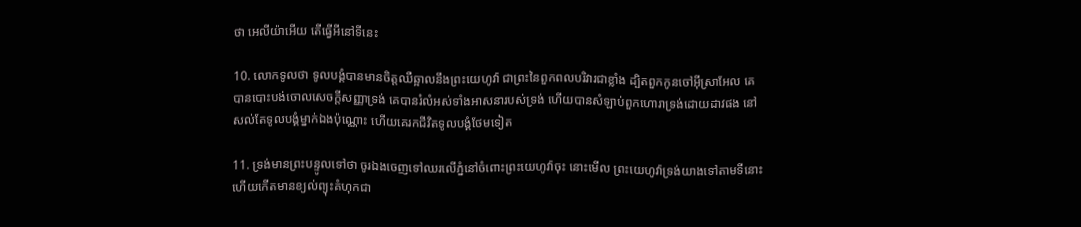ថា អេលីយ៉ាអើយ តើធ្វើអីនៅទីនេះ

10. លោកទូលថា ទូល‌បង្គំបានមានចិត្តឈឺ‌ឆ្អាលនឹងព្រះ‌យេហូវ៉ា ជាព្រះនៃពួកពលបរិវារជាខ្លាំង ដ្បិតពួកកូនចៅអ៊ីស្រា‌អែល គេបានបោះ‌បង់ចោលសេចក្តីសញ្ញាទ្រង់ គេបានរំលំអស់ទាំងអាស‌នារបស់ទ្រង់ ហើយបានសំឡាប់ពួកហោរាទ្រង់ដោយដាវផង នៅសល់តែទូល‌បង្គំម្នាក់ឯងប៉ុណ្ណោះ ហើយគេរកជីវិតទូល‌បង្គំថែមទៀត

11. ទ្រង់មានព្រះ‌បន្ទូលទៅថា ចូរឯងចេញទៅឈរលើភ្នំនៅចំពោះព្រះ‌យេហូវ៉ាចុះ នោះមើល ព្រះ‌យេហូវ៉ាទ្រង់យាងទៅតាមទីនោះ ហើយកើតមានខ្យល់ព្យុះគំហុកជា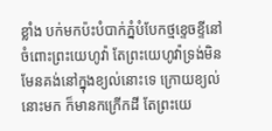ខ្លាំង បក់មកប៉ះបំបាក់ភ្នំបំបែកថ្មខ្ទេច‌ខ្ទីនៅចំពោះព្រះ‌យេហូវ៉ា តែព្រះ‌យេហូវ៉ាទ្រង់មិនមែនគង់នៅក្នុងខ្យល់នោះទេ ក្រោយខ្យល់នោះមក ក៏មានកក្រើកដី តែព្រះ‌យេ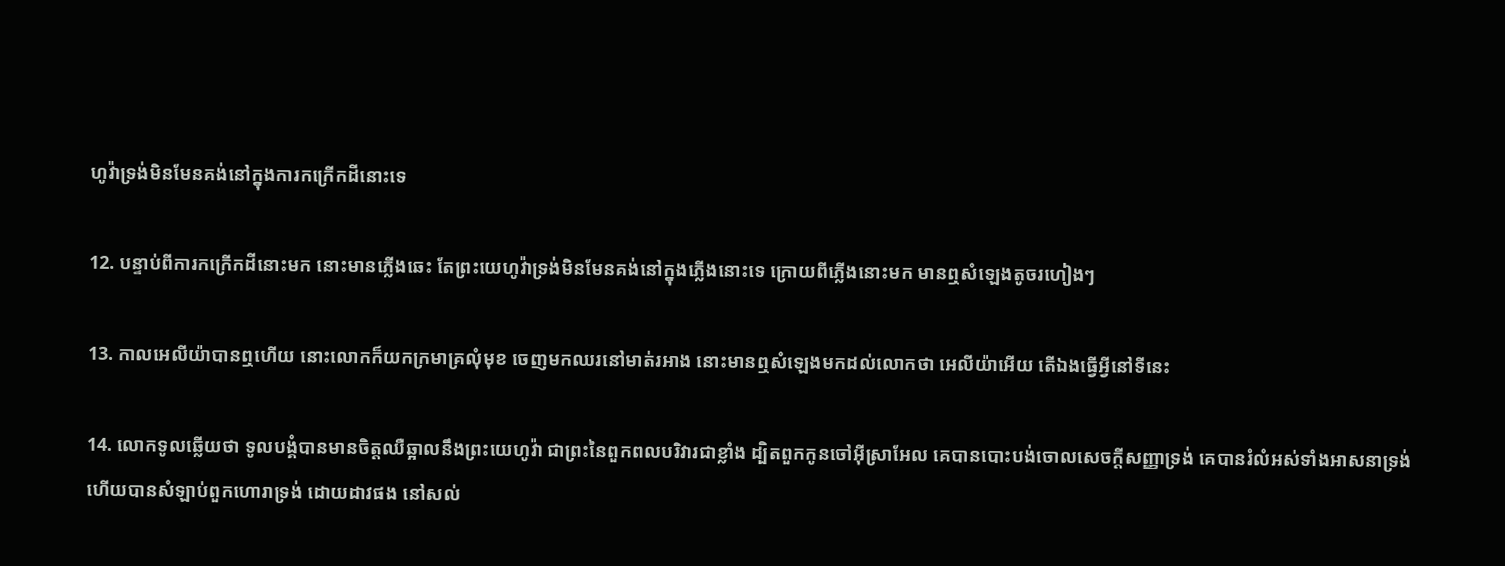ហូវ៉ាទ្រង់មិនមែនគង់នៅក្នុងការកក្រើកដីនោះទេ

12. បន្ទាប់ពីការកក្រើកដីនោះមក នោះមានភ្លើងឆេះ តែព្រះ‌យេហូវ៉ាទ្រង់មិនមែនគង់នៅក្នុងភ្លើងនោះទេ ក្រោយពីភ្លើងនោះមក មានឮសំឡេងតូចរហៀងៗ

13. កាលអេលីយ៉ាបានឮហើយ នោះលោកក៏យកក្រមាគ្រលុំមុខ ចេញមកឈរនៅមាត់រអាង នោះមានឮសំឡេងមកដល់លោកថា អេលីយ៉ាអើយ តើឯងធ្វើអ្វីនៅទីនេះ

14. លោកទូលឆ្លើយថា ទូល‌បង្គំបានមានចិត្តឈឺ‌ឆ្អាលនឹងព្រះ‌យេហូវ៉ា ជាព្រះនៃពួកពលបរិវារជាខ្លាំង ដ្បិតពួកកូនចៅអ៊ីស្រា‌អែល គេបានបោះ‌បង់ចោលសេចក្តីសញ្ញាទ្រង់ គេបានរំលំអស់ទាំងអាស‌នាទ្រង់ ហើយបានសំឡាប់ពួកហោរាទ្រង់ ដោយដាវផង នៅសល់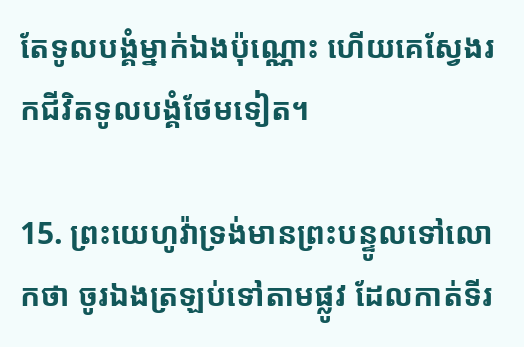តែទូល‌បង្គំម្នាក់ឯងប៉ុណ្ណោះ ហើយគេស្វែងរកជីវិតទូល‌បង្គំថែមទៀត។

15. ព្រះ‌យេហូវ៉ាទ្រង់មានព្រះ‌បន្ទូលទៅលោកថា ចូរឯងត្រឡប់ទៅតាមផ្លូវ ដែលកាត់ទីរ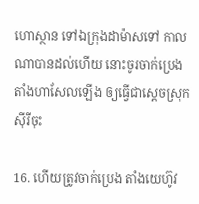ហោ‌ស្ថាន ទៅឯក្រុងដាម៉ាសទៅ កាលណាបានដល់ហើយ នោះចូរចាក់ប្រេងតាំងហាសែលឡើង ឲ្យធ្វើជាស្តេចស្រុកស៊ីរីចុះ

16. ហើយត្រូវចាក់ប្រេង តាំងយេហ៊ូវ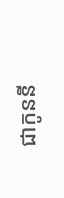ជាកូននី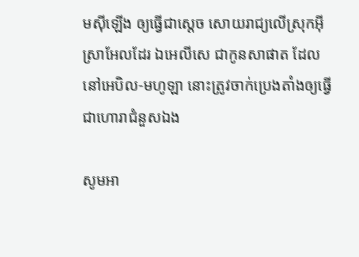មស៊ីឡើង ឲ្យធ្វើជាស្តេច សោយ‌រាជ្យលើស្រុកអ៊ីស្រា‌អែលដែរ ឯអេលី‌សេ ជាកូនសាផាត ដែលនៅអេបិល-មហូឡា នោះត្រូវចាក់ប្រេងតាំងឲ្យធ្វើជាហោរាជំនួសឯង

សូមអា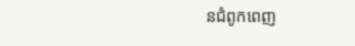នជំពូកពេញ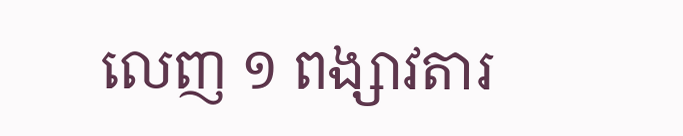លេញ ១ ពង្សាវតារ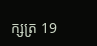ក្សត្រ 19